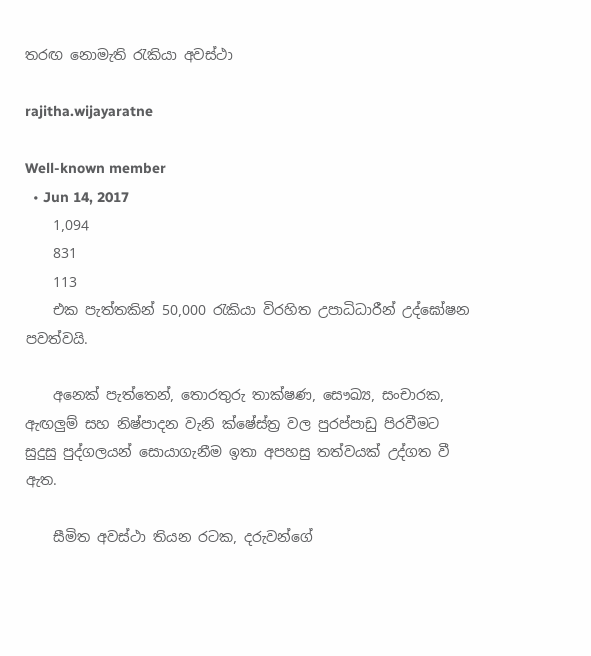තරඟ නොමැති රැකියා අවස්ථා

rajitha.wijayaratne

Well-known member
  • Jun 14, 2017
    1,094
    831
    113
    එක පැත්තකින් 50,000 රැකියා විරහිත උපාධිධාරීන් උද්ඝෝෂන පවත්වයි.

    අනෙක් පැත්තෙන්, තොරතුරු තාක්ෂණ, සෞඛ්‍ය, සංචාරක, ඇඟලුම් සහ නිෂ්පාදන වැනි ක්ෂේස්ත්‍ර වල පුරප්පාඩු පිරවීමට සුදුසු පුද්ගලයන් සොයාගැනීම ඉතා අපහසු තත්වයක් උද්ගත වී ඇත.

    සීමිත අවස්ථා තියන රටක, දරුවන්ගේ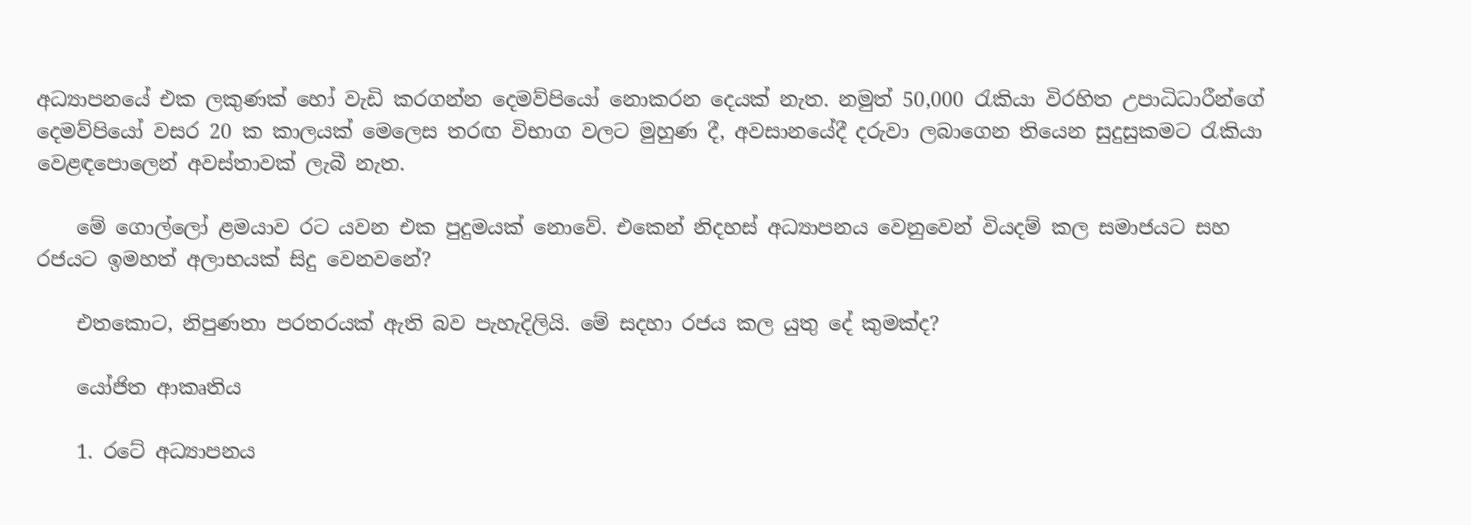අධ්‍යාපනයේ එක ලකුණක් හෝ වැඩි කරගන්න දෙමව්පියෝ නොකරන දෙයක් නැත. නමුත් 50,000 රැකියා විරහිත උපාධිධාරීන්ගේ දෙමව්පියෝ වසර 20 ක කාලයක් මෙලෙස තරඟ විභාග වලට මුහුණ දී, අවසානයේදී දරුවා ලබාගෙන තියෙන සුදුසුකමට රැකියා වෙළඳපොලෙන් අවස්තාවක් ලැබී නැත.

    මේ ගොල්ලෝ ළමයාව රට යවන එක පුදුමයක් නොවේ. එකෙන් නිදහස් අධ්‍යාපනය වෙනුවෙන් වියදම් කල සමාජයට සහ රජයට ඉමහත් අලාභයක් සිදු වෙනවනේ?

    එතකොට, නිපුණතා පරතරයක් ඇති බව පැහැදිලියි. මේ සදහා රජය කල යුතු දේ කුමක්ද?

    යෝජිත ආකෘතිය

    1. රටේ අධ්‍යාපනය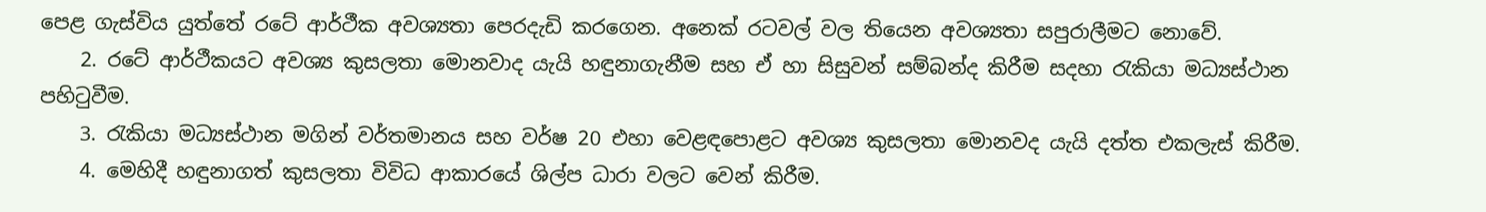පෙළ ගැස්විය යුත්තේ රටේ ආර්ථීක අවශ්‍යතා පෙරදැඩි කරගෙන. අනෙක් රටවල් වල තියෙන අවශ්‍යතා සපුරාලීමට නොවේ.
    2. රටේ ආර්ථීකයට අවශ්‍ය කුසලතා මොනවාද යැයි හඳුනාගැනීම සහ ඒ හා සිසුවන් සම්බන්ද කිරීම සදහා රැකියා මධ්‍යස්ථාන පහිටුවීම.
    3. රැකියා මධ්‍යස්ථාන මගින් වර්තමානය සහ වර්ෂ 20 එහා වෙළඳපොළට අවශ්‍ය කුසලතා මොනවද යැයි දත්ත එකලැස් කිරීම.
    4. මෙහිදී හඳුනාගත් කුසලතා විවිධ ආකාරයේ ශිල්ප ධාරා වලට වෙන් කිරීම.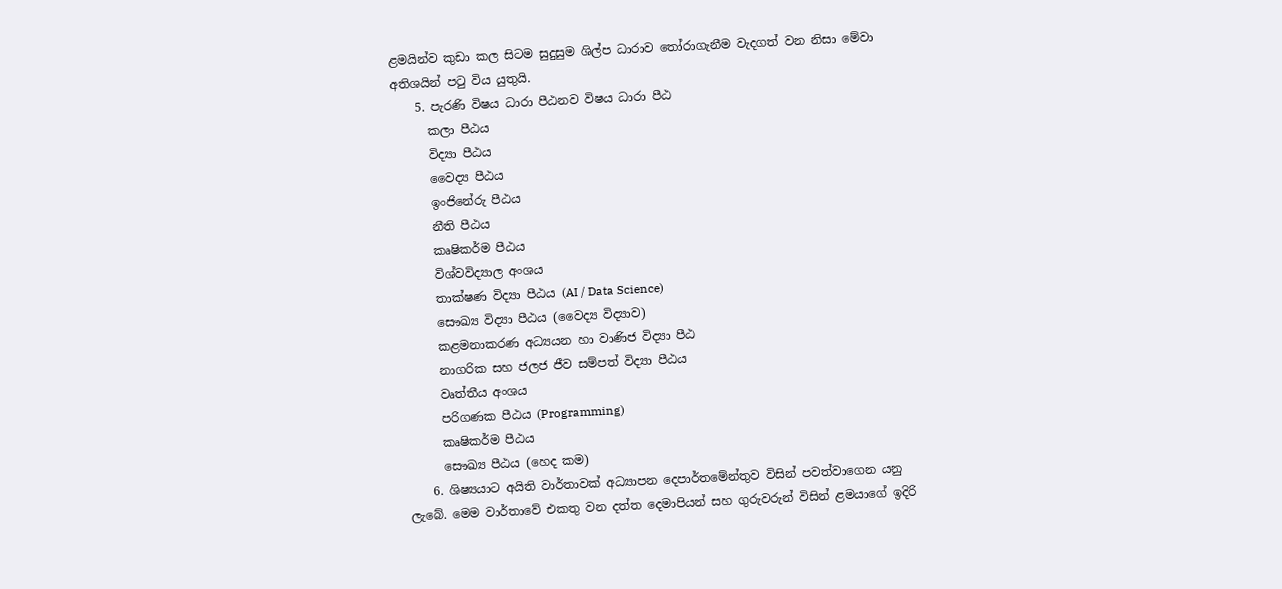ළමයින්ව කුඩා කල සිටම සුදුසුම ශිල්ප ධාරාව තෝරාගැනීම වැදගත් වන නිසා මේවා අතිශයින් පටු විය යුතුයි.
    5. පැරණි විෂය ධාරා පීඨනව විෂය ධාරා පීඨ
      කලා පීඨය
      විද්‍යා පීඨය
      වෛද්‍ය පීඨය
      ඉංජිනේරු පීඨය
      නීති පීඨය
      කෘෂිකර්ම පීඨය
      විශ්වවිද්‍යාල අංශය
      තාක්ෂණ විද්‍යා පීඨය (AI / Data Science)
      සෞඛ්‍ය විද්‍යා පීඨය (වෛද්‍ය විද්‍යාව)
      කළමනාකරණ අධ්‍යයන හා වාණිජ විද්‍යා පීඨ
      නාගරික සහ ජලජ ජීව සම්පත් විද්‍යා පීඨය
      වෘත්තීය අංශය
      පරිගණක පීඨය (Programming)
      කෘෂිකර්ම පීඨය
      සෞඛ්‍ය පීඨය (හෙද කම)
    6. ශිෂ්‍යයාට අයිති වාර්තාවක් අධ්‍යාපන දෙපාර්තමේන්තුව විසින් පවත්වාගෙන යනු ලැබේ. මෙම වාර්තාවේ එකතු වන දත්ත දෙමාපියන් සහ ගුරුවරුන් විසින් ළමයාගේ ඉදිරි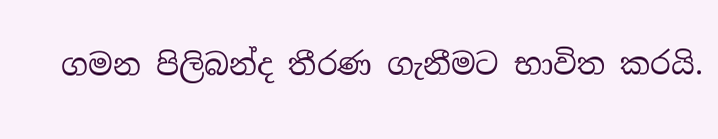ගමන පිලිබන්ද තීරණ ගැනීමට භාවිත කරයි.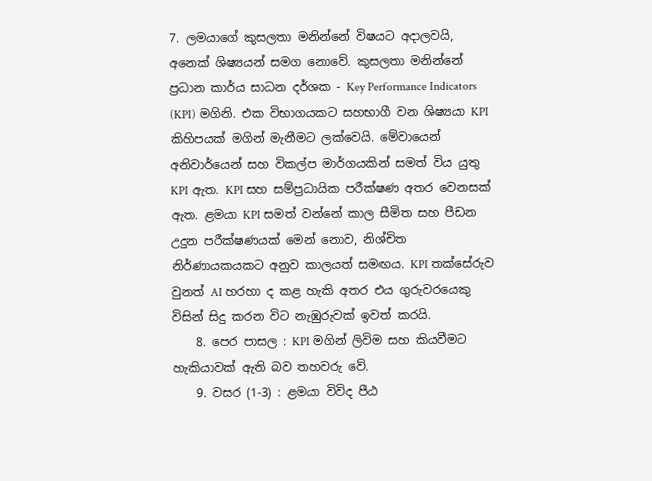7. ලමයාගේ කුසලතා මනින්නේ විෂයට අදාලවයි, අනෙක් ශිෂ්‍යයන් සමග නොවේ. කුසලතා මනින්නේ ප්‍රධාන කාර්ය සාධන දර්ශක - Key Performance Indicators (KPI) මගිනි. එක විභාගයකට සහභාගී වන ශිෂ්‍යයා KPI කිහිපයක් මගින් මැනීමට ලක්වෙයි. මේවායෙන් අනිවාර්යෙන් සහ විකල්ප මාර්ගයකින් සමත් විය යුතු KPI ඇත. KPI සහ සම්ප්‍රධායික පරීක්ෂණ අතර වෙනසක් ඇත. ළමයා KPI සමත් වන්නේ කාල සීමිත සහ පීඩන උදුන පරීක්ෂණයක් මෙන් නොව, නිශ්චිත නිර්ණායකයකට අනුව කාලයත් සමඟය. KPI තක්සේරුව වුනත් AI හරහා ද කළ හැකි අතර එය ගුරුවරයෙකු විසින් සිදු කරන විට නැඹුරුවක් ඉවත් කරයි.
    8. පෙර පාසල : KPI මගින් ලිවිම සහ කියවීමට හැකියාවක් ඇති බව තහවරු වේ.
    9. වසර (1-3) : ළමයා විවිද පීඨ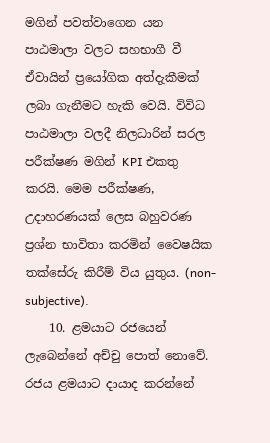මගින් පවත්වාගෙන යන පාඨමාලා වලට සහභාගී වී ඒවායින් ප්‍රයෝගික අත්දැකීමක් ලබා ගැනීමට හැකි වෙයි. විවිධ පාඨමාලා වලදී නිලධාරින් සරල පරීක්ෂණ මගින් KPI එකතු කරයි. මෙම පරීක්ෂණ, උදාහරණයක් ලෙස බහුවරණ ප්‍රශ්න භාවිතා කරමින් වෛෂයික තක්සේරු කිරීම් විය යුතුය. (non-subjective).
    10. ළමයාට රජයෙන් ලැබෙන්නේ අච්චු පොත් නොවේ. රජය ළමයාට දායාද කරන්නේ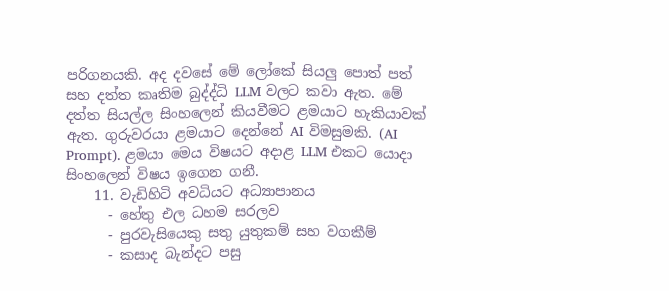පරිගනයකි. අද දවසේ මේ ලෝකේ සියලු පොත් පත් සහ දත්ත කෘතිම බුද්ද්ධි LLM වලට කවා ඇත. මේ දත්ත සියල්ල සිංහලෙන් කියවීමට ළමයාට හැකියාවක් ඇත. ගුරුවරයා ළමයාට දෙන්නේ AI විමසුමකි. (AI Prompt). ළමයා මෙය විෂයට අදාළ LLM එකට යොදා සිංහලෙන් විෂය ඉගෙන ගනී.
    11. වැඩිහිටි අවධියට අධ්‍යාපානය
      - හේතු එල ධහම සරලව
      - පුරවැසියෙකු සතු යුතුකම් සහ වගකීම්
      - කසාද බැන්දට පසු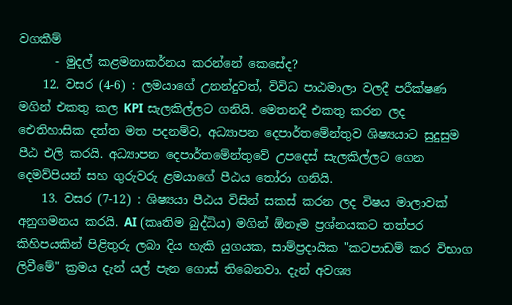වගකීම්
      - මුදල් කළමනාකර්නය කරන්නේ කෙසේද?
    12. වසර (4-6) : ලමයාගේ උනන්දුවත්, විවිධ පාඨමාලා වලදී පරීක්ෂණ මගින් එකතු කල KPI සැලකිල්ලට ගනියි. මෙතනදී එකතු කරන ලද ඓතිහාසික දත්ත මත පදනම්ව, අධ්‍යාපන දෙපාර්තමේන්තුව ශිෂ්‍යයාට සුදුසුම පීඨ එලි කරයි. අධ්‍යාපන දෙපාර්තමේන්තුවේ උපදෙස් සැලකිල්ලට ගෙන දෙමව්පියන් සහ ගුරුවරු ළමයාගේ පීඨය තෝරා ගනියි.
    13. වසර (7-12) : ශිෂ්‍යයා පීඨය විසින් සකස් කරන ලද විෂය මාලාවක් අනුගමනය කරයි. AI (කෘතිම බුද්ධිය) මගින් ඕනෑම ප්‍රශ්නයකට තත්පර කිහිපයකින් පිළිතුරු ලබා දිය හැකි යුගයක, සාම්ප්‍රදායික "කටපාඩම් කර විභාග ලිවීමේ" ක්‍රමය දැන් යල් පැන ගොස් තිබෙනවා. දැන් අවශ්‍ය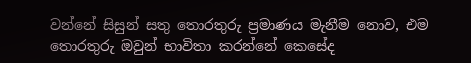වන්නේ සිසුන් සතු තොරතුරු ප්‍රමාණය මැනීම නොව, එම තොරතුරු ඔවුන් භාවිතා කරන්නේ කෙසේද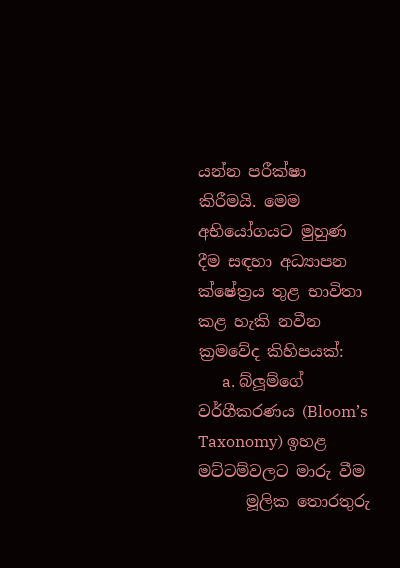යන්න පරීක්ෂා කිරීමයි. මෙම අභියෝගයට මුහුණ දීම සඳහා අධ්‍යාපන ක්ෂේත්‍රය තුළ භාවිතා කළ හැකි නවීන ක්‍රමවේද කිහිපයක්:
      a. බ්ලූම්ගේ වර්ගීකරණය (Bloom’s Taxonomy) ඉහළ මට්ටම්වලට මාරු වීම
      මූලික තොරතුරු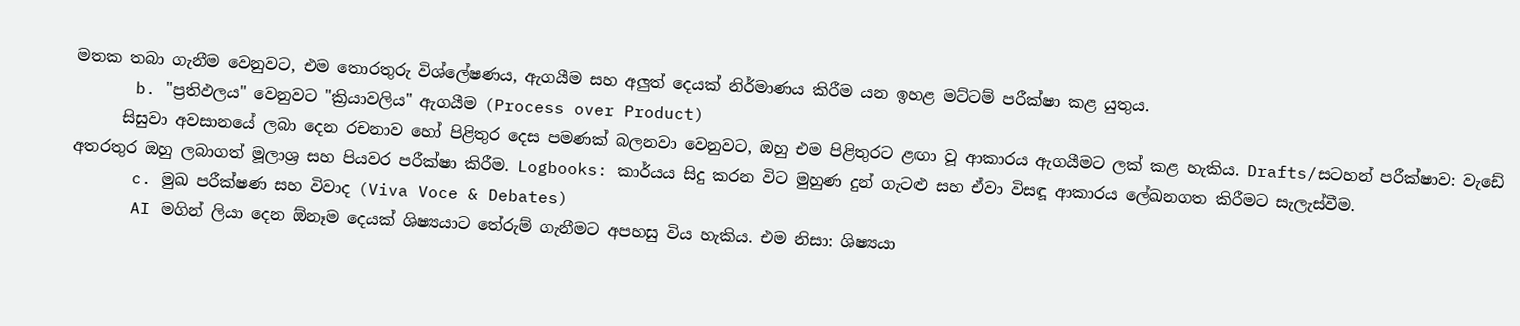මතක තබා ගැනීම වෙනුවට, එම තොරතුරු විශ්ලේෂණය, ඇගයීම සහ අලුත් දෙයක් නිර්මාණය කිරීම යන ඉහළ මට්ටම් පරීක්ෂා කළ යුතුය.
      b. "ප්‍රතිඵලය" වෙනුවට "ක්‍රියාවලිය" ඇගයීම (Process over Product)
      සිසුවා අවසානයේ ලබා දෙන රචනාව හෝ පිළිතුර දෙස පමණක් බලනවා වෙනුවට, ඔහු එම පිළිතුරට ළඟා වූ ආකාරය ඇගයීමට ලක් කළ හැකිය. Drafts/සටහන් පරීක්ෂාව: වැඩේ අතරතුර ඔහු ලබාගත් මූලාශ්‍ර සහ පියවර පරීක්ෂා කිරීම. Logbooks: කාර්යය සිදු කරන විට මුහුණ දුන් ගැටළු සහ ඒවා විසඳූ ආකාරය ලේඛනගත කිරීමට සැලැස්වීම.
      c. මුඛ පරීක්ෂණ සහ විවාද (Viva Voce & Debates)
      AI මගින් ලියා දෙන ඕනෑම දෙයක් ශිෂ්‍යයාට තේරුම් ගැනීමට අපහසු විය හැකිය. එම නිසා: ශිෂ්‍යයා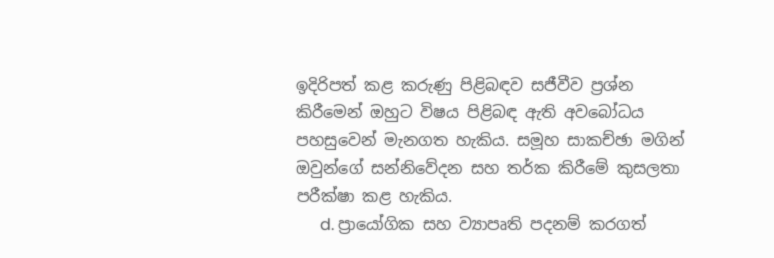ඉදිරිපත් කළ කරුණු පිළිබඳව සජීවීව ප්‍රශ්න කිරීමෙන් ඔහුට විෂය පිළිබඳ ඇති අවබෝධය පහසුවෙන් මැනගත හැකිය. සමූහ සාකච්ඡා මගින් ඔවුන්ගේ සන්නිවේදන සහ තර්ක කිරීමේ කුසලතා පරීක්ෂා කළ හැකිය.
      d. ප්‍රායෝගික සහ ව්‍යාපෘති පදනම් කරගත්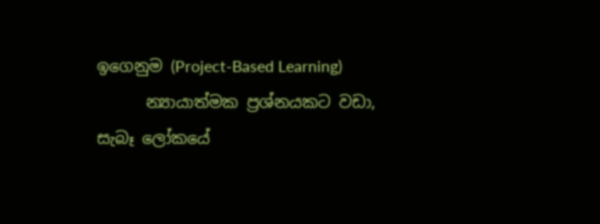ඉගෙනුම (Project-Based Learning)
      න්‍යායාත්මක ප්‍රශ්නයකට වඩා, සැබෑ ලෝකයේ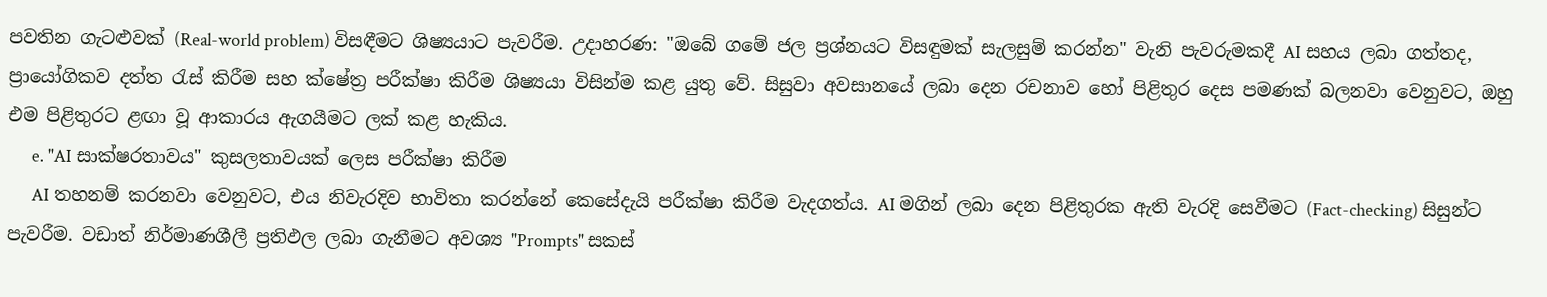පවතින ගැටළුවක් (Real-world problem) විසඳීමට ශිෂ්‍යයාට පැවරීම. උදාහරණ: "ඔබේ ගමේ ජල ප්‍රශ්නයට විසඳුමක් සැලසුම් කරන්න" වැනි පැවරුමකදී AI සහය ලබා ගත්තද, ප්‍රායෝගිකව දත්ත රැස් කිරීම සහ ක්ෂේත්‍ර පරීක්ෂා කිරීම ශිෂ්‍යයා විසින්ම කළ යුතු වේ. සිසුවා අවසානයේ ලබා දෙන රචනාව හෝ පිළිතුර දෙස පමණක් බලනවා වෙනුවට, ඔහු එම පිළිතුරට ළඟා වූ ආකාරය ඇගයීමට ලක් කළ හැකිය.
      e. "AI සාක්ෂරතාවය" කුසලතාවයක් ලෙස පරීක්ෂා කිරීම
      AI තහනම් කරනවා වෙනුවට, එය නිවැරදිව භාවිතා කරන්නේ කෙසේදැයි පරීක්ෂා කිරීම වැදගත්ය. AI මගින් ලබා දෙන පිළිතුරක ඇති වැරදි සෙවීමට (Fact-checking) සිසුන්ට පැවරීම. වඩාත් නිර්මාණශීලී ප්‍රතිඵල ලබා ගැනීමට අවශ්‍ය "Prompts" සකස්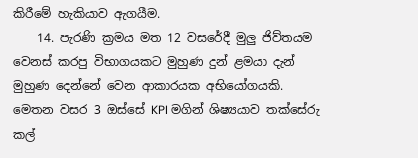කිරීමේ හැකියාව ඇගයීම.
    14. පැරණි ක්‍රමය මත 12 වසරේදී මුලු ජිව්තයම වෙනස් කරපු විභාගයකට මුහුණ දුන් ළමයා දැන් මුහුණ දෙන්නේ වෙන ආකාරයක අභියෝගයකි. මෙතන වසර 3 ඔස්සේ KPI මගින් ශිෂ්‍යයාව තක්සේරු කල්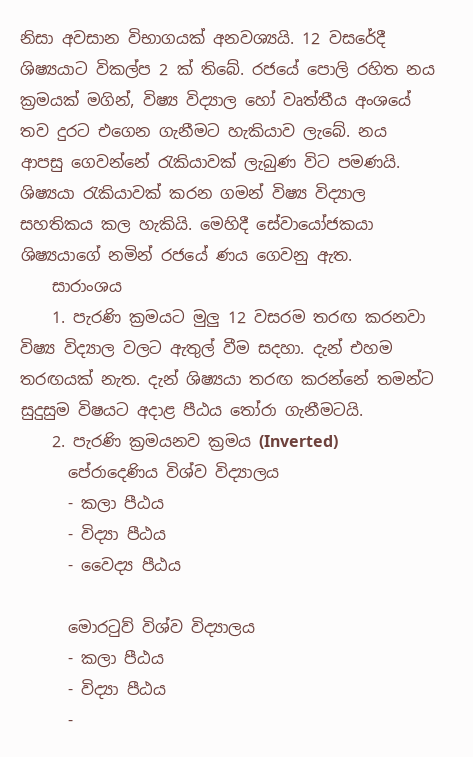නිසා අවසාන විභාගයක් අනවශ්‍යයි. 12 වසරේදී ශිෂ්‍යයාට විකල්ප 2 ක් තිබේ. රජයේ පොලි රහිත නය ක්‍රමයක් මගින්, විෂ්‍ය විද්‍යාල හෝ වෘත්තීය අංශයේ තව දුරට එගෙන ගැනීමට හැකියාව ලැබේ. නය ආපසු ගෙවන්නේ රැකියාවක් ලැබුණ විට පමණයි. ශිෂ්‍යයා රැකියාවක් කරන ගමන් විෂ්‍ය විද්‍යාල සහතිකය කල හැකියි. මෙහිදී සේවායෝජකයා ශිෂ්‍යයාගේ නමින් රජයේ ණය ගෙවනු ඇත.
    සාරාංශය
    1. පැරණි ක්‍රමයට මුලු 12 වසරම තරඟ කරනවා විෂ්‍ය විද්‍යාල වලට ඇතුල් වීම සදහා. දැන් එහම තරඟයක් නැත. දැන් ශිෂ්‍යයා තරඟ කරන්නේ තමන්ට සුදුසුම විෂයට අදාළ පීඨය තෝරා ගැනීමටයි.
    2. පැරණි ක්‍රමයනව ක්‍රමය (Inverted)
      පේරාදෙණිය විශ්ව විද්‍යාලය
      - කලා පීඨය
      - විද්‍යා පීඨය
      - වෛද්‍ය පීඨය

      මොරටුව් විශ්ව විද්‍යාලය
      - කලා පීඨය
      - විද්‍යා පීඨය
      -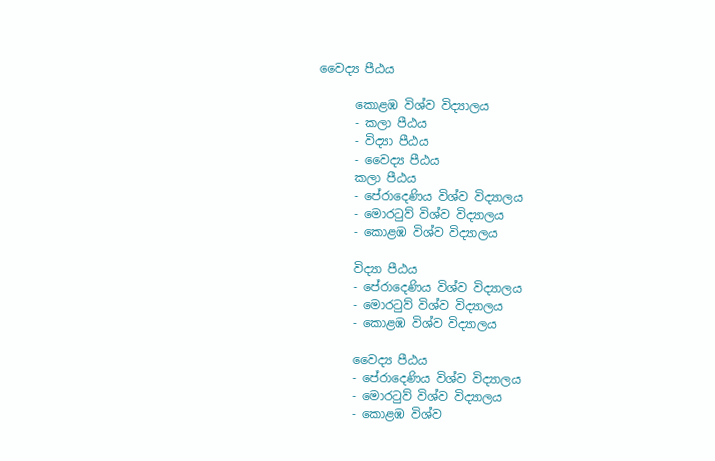වෛද්‍ය පීඨය

      කොළඹ විශ්ව විද්‍යාලය
      - කලා පීඨය
      - විද්‍යා පීඨය
      - වෛද්‍ය පීඨය
      කලා පීඨය
      - පේරාදෙණිය විශ්ව විද්‍යාලය
      - මොරටුව් විශ්ව විද්‍යාලය
      - කොළඹ විශ්ව විද්‍යාලය

      විද්‍යා පීඨය
      - පේරාදෙණිය විශ්ව විද්‍යාලය
      - මොරටුව් විශ්ව විද්‍යාලය
      - කොළඹ විශ්ව විද්‍යාලය

      වෛද්‍ය පීඨය
      - පේරාදෙණිය විශ්ව විද්‍යාලය
      - මොරටුව් විශ්ව විද්‍යාලය
      - කොළඹ විශ්ව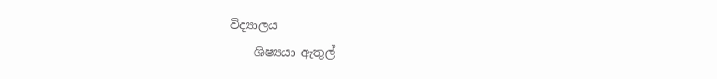විද්‍යාලය
    ශිෂ්‍යයා ඇතුල්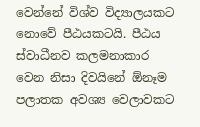වෙන්නේ විශ්ව විද්‍යාලයකට නොවේ පීඨයකටයි. පීඨය ස්වාධීනව කලමනාකාර වෙන නිසා දිවයිනේ ඕනෑම පලාතක අවශ්‍ය වෙලාවකට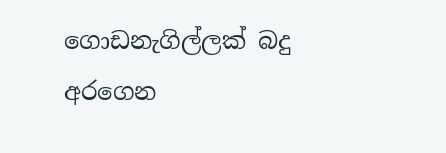ගොඩනැගිල්ලක් බදු අරගෙන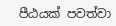පීඨයක් පවත්වා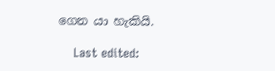ගෙන යා හැකියි.

    Last edited: